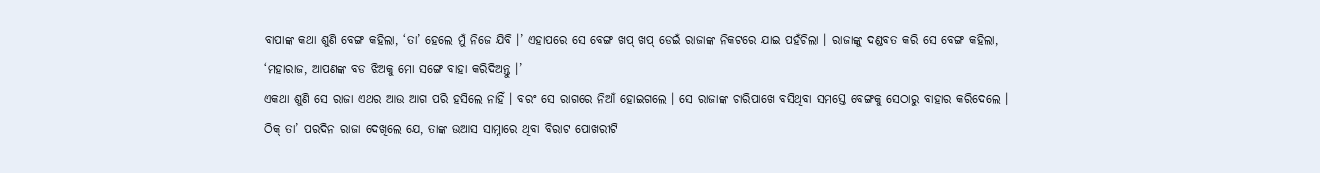ବାପାଙ୍କ କଥା ଶୁଣି ବେଙ୍ଗ କହିଲା, ‘ତା’ ହେଲେ ମୁଁ ନିଜେ ଯିବି ।’ ଏହାପରେ ସେ ବେଙ୍ଗ ଖପ୍ ଖପ୍ ଡେଇଁ ରାଜାଙ୍କ ନିକଟରେ ଯାଇ ପହଁଚିଲା । ରାଜାଙ୍କୁ ଦଣ୍ଡବତ କରି ସେ ବେଙ୍ଗ କହିଲା, ‘ମହାରାଜ, ଆପଣଙ୍କ ବଡ ଝିଅକୁ ମୋ ସଙ୍ଗେ ବାହା କରିଦିଅନ୍ତୁ ।’
ଏକଥା ଶୁଣି ସେ ରାଜା ଏଥର ଆଉ ଆଗ ପରି ହସିଲେ ନାହିଁ । ବରଂ ସେ ରାଗରେ ନିଆଁ ହୋଇଗଲେ । ସେ ରାଜାଙ୍କ ଚାରିପାଖେ ବସିଥିବା ସମସ୍ତେ ବେଙ୍ଗକୁ ସେଠାରୁ ବାହାର କରିଦେଲେ ।
ଠିକ୍ ତା’ ପରଦିନ ରାଜା ଦେଖିଲେ ଯେ, ତାଙ୍କ ଉଆସ ସାମ୍ନାରେ ଥିବା ବିରାଟ ପୋଖରୀଟି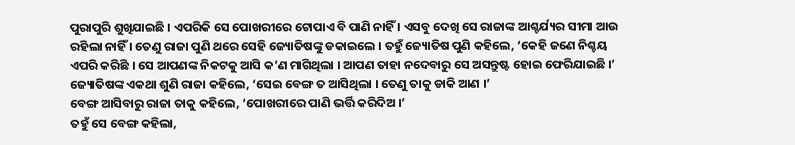ପୁରାପୁରି ଶୁଖିଯାଇଛି । ଏପରିକି ସେ ପୋଖରୀରେ ଟୋପାଏ ବି ପାଣି ନାହିଁ । ଏସବୁ ଦେଖି ସେ ରାଜାଙ୍କ ଆଶ୍ଚର୍ଯ୍ୟର ସୀମା ଆଉ ରହିଲା ନାହିଁ । ତେଣୁ ରାଜା ପୁଣି ଥରେ ସେହି ଜ୍ୟୋତିଷଙ୍କୁ ଡକାଇଲେ । ତହୁଁ ଜ୍ୟୋତିଷ ପୁଣି କହିଲେ, ‘କେହି ଜଣେ ନିଶ୍ଚୟ ଏପରି କରିଛି । ସେ ଆପଣଙ୍କ ନିକଟକୁ ଆସି କ’ଣ ମାଗିଥିଲା । ଆପଣ ତାହା ନଦେବାରୁ ସେ ଅସନ୍ତୁଷ୍ଟ ହୋଇ ଫେରିଯାଇଛି ।’
ଜ୍ୟୋତିଷଙ୍କ ଏକଥା ଶୁଣି ରାଜା କହିଲେ, ‘ସେଇ ବେଙ୍ଗ ତ ଆସିଥିଲା । ତେଣୁ ତାକୁ ଡାକି ଆଣ ।’
ବେଙ୍ଗ ଆସିବାରୁ ରାଜା ତାକୁ କହିଲେ, ‘ପୋଖରୀରେ ପାଣି ଭର୍ତ୍ତି କରିଦିଅ ।’
ତହୁଁ ସେ ବେଙ୍ଗ କହିଲା,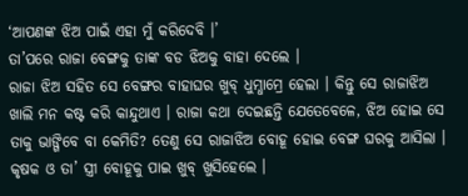‘ଆପଣଙ୍କ ଝିଅ ପାଇଁ ଏହା ମୁଁ କରିଦେବି ।’
ତା’ପରେ ରାଜା ବେଙ୍ଗକୁ ତାଙ୍କ ବଡ ଝିଅକୁ ବାହା ଦେଲେ ।
ରାଜା ଝିଅ ସହିତ ସେ ବେଙ୍ଗର ବାହାଘର ଖୁବ୍ ଧୁମ୍ଧାମ୍ରେ ହେଲା । କିନ୍ତୁ ସେ ରାଜାଝିଅ ଖାଲି ମନ କଷ୍ଟ କରି କାନ୍ଦୁଥାଏ । ରାଜା କଥା ଦେଇଛନ୍ତି ଯେତେବେଳେ, ଝିଅ ହୋଇ ସେ ତାକୁ ଭାଙ୍ଗିବେ ବା କେମିତି? ତେଣୁ ସେ ରାଜାଝିଅ ବୋହୂ ହୋଇ ବେଙ୍ଗ ଘରକୁ ଆସିଲା । କୃଷକ ଓ ତା’ ସ୍ତ୍ରୀ ବୋହୂକୁ ପାଇ ଖୁବ୍ ଖୁସିହେଲେ ।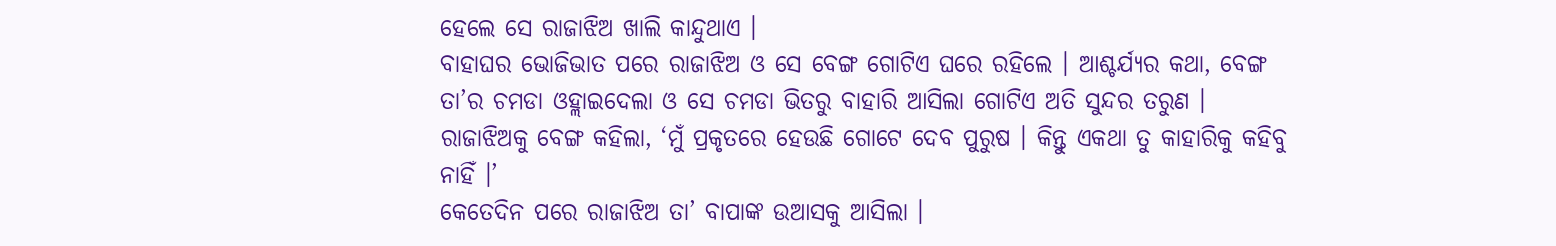ହେଲେ ସେ ରାଜାଝିଅ ଖାଲି କାନ୍ଦୁଥାଏ ।
ବାହାଘର ଭୋଜିଭାତ ପରେ ରାଜାଝିଅ ଓ ସେ ବେଙ୍ଗ ଗୋଟିଏ ଘରେ ରହିଲେ । ଆଶ୍ଚର୍ଯ୍ୟର କଥା, ବେଙ୍ଗ ତା’ର ଚମଡା ଓହ୍ଲାଇଦେଲା ଓ ସେ ଚମଡା ଭିତରୁ ବାହାରି ଆସିଲା ଗୋଟିଏ ଅତି ସୁନ୍ଦର ତରୁଣ । ରାଜାଝିଅକୁ ବେଙ୍ଗ କହିଲା, ‘ମୁଁ ପ୍ରକୃତରେ ହେଉଛି ଗୋଟେ ଦେବ ପୁରୁଷ । କିନ୍ତୁ ଏକଥା ତୁ କାହାରିକୁ କହିବୁ ନାହିଁ ।’
କେତେଦିନ ପରେ ରାଜାଝିଅ ତା’ ବାପାଙ୍କ ଉଆସକୁ ଆସିଲା ।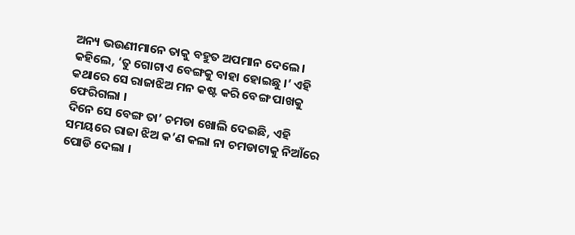ଅନ୍ୟ ଭଉଣୀମାନେ ତାକୁ ବହୁତ ଅପମାନ ଦେଲେ । କହିଲେ, ‘ତୁ ଗୋଟାଏ ବେଙ୍ଗକୁ ବାହା ହୋଇଛୁ ।’ ଏହି କଥାରେ ସେ ରାଜାଝିଅ ମନ କଷ୍ଟ କରି ବେଙ୍ଗ ପାଖକୁ ଫେରିଗଲା ।
ଦିନେ ସେ ବେଙ୍ଗ ତା’ ଚମଡା ଖୋଲି ଦେଇଛି, ଏହି ସମୟରେ ରାଜା ଝିଅ କ’ଣ କଲା ନା ଚମଡାଟାକୁ ନିଆଁରେ ପୋଡି ଦେଲା ।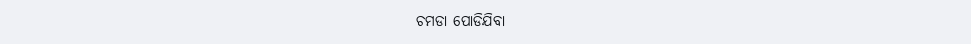ଚମଡା ପୋଡିଯିବା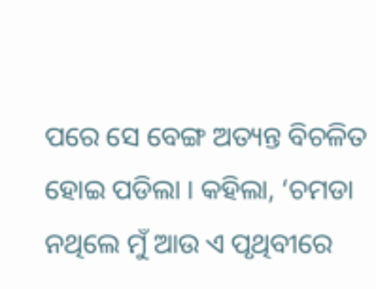ପରେ ସେ ବେଙ୍ଗ ଅତ୍ୟନ୍ତ ବିଚଳିତ ହୋଇ ପଡିଲା । କହିଲା, ‘ଚମଡା ନଥିଲେ ମୁଁ ଆଉ ଏ ପୃଥିବୀରେ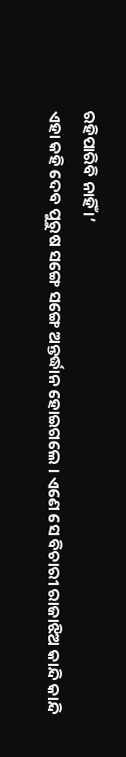ରହିପାରିବି ନାହିଁ ।’
ଏହା କହି ଦେବ ପୁରୁଷ ସଙ୍ଗେ ସଙ୍ଗେ ଅନ୍ତର୍ଦ୍ଧାନ ହୋଇଗଲେ । ଏଣେ ସେ ବିଚାରୀ ରାଜାଝିଅ କାନ୍ଦି କାନ୍ଦି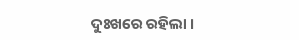ଦୁଃଖରେ ରହିଲା ।